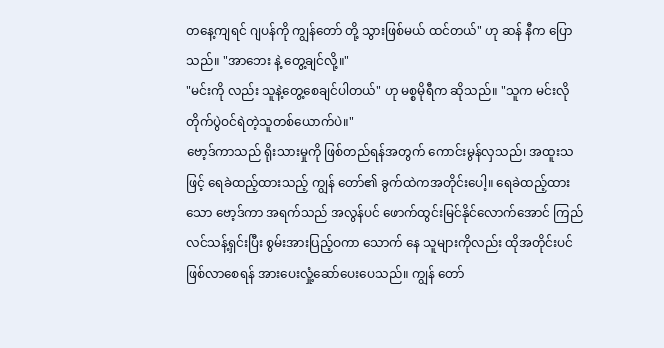တနေ့ကျရင် ဂျပန်ကို ကျွန်တော် တို့ သွားဖြစ်မယ် ထင်တယ်" ဟု ဆန် နီက ပြောသည်။ "အာဘေး နဲ့ တွေ့ချင်လို့။"
"မင်းကို လည်း သူနဲ့တွေ့စေချင်ပါတယ်" ဟု မစ္စမိုရီက ဆိုသည်။ "သူက မင်းလို တိုက်ပွဲဝင်ရဲတဲ့သူတစ်ယောက်ပဲ။"
ဗော့ဒ်ကာသည် ရိုးသားမှုကို ဖြစ်တည်ရန်အတွက် ကောင်းမွန်လှသည်၊ အထူးသဖြင့် ရေခဲထည့်ထားသည့် ကျွန် တော်၏ ခွက်ထဲကအတိုင်းပေါ့။ ရေခဲထည့်ထားသော ဗော့ဒ်ကာ အရက်သည် အလွန်ပင် ဖောက်ထွင်းမြင်နိုင်လောက်အောင် ကြည်လင်သန့်ရှင်းပြီး စွမ်းအားပြည့်ဝကာ သောက် နေ သူများကိုလည်း ထိုအတိုင်းပင် ဖြစ်လာစေရန် အားပေးလှုံ့ဆော်ပေးပေသည်။ ကျွန် တော်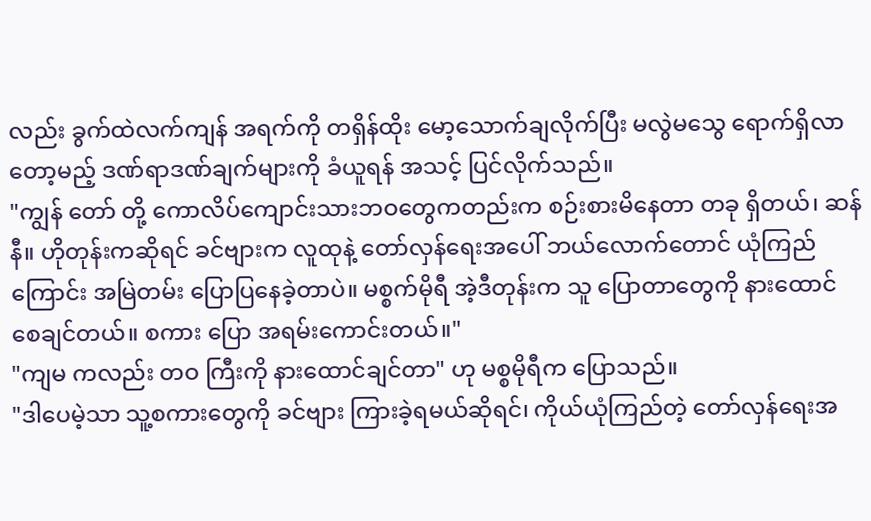လည်း ခွက်ထဲလက်ကျန် အရက်ကို တရှိန်ထိုး မော့သောက်ချလိုက်ပြီး မလွဲမသွေ ရောက်ရှိလာတော့မည့် ဒဏ်ရာဒဏ်ချက်များကို ခံယူရန် အသင့် ပြင်လိုက်သည်။
"ကျွန် တော် တို့ ကောလိပ်ကျောင်းသားဘဝတွေကတည်းက စဉ်းစားမိနေတာ တခု ရှိတယ်၊ ဆန်နီ။ ဟိုတုန်းကဆိုရင် ခင်ဗျားက လူထုနဲ့ တော်လှန်ရေးအပေါ် ဘယ်လောက်တောင် ယုံကြည်ကြောင်း အမြဲတမ်း ပြောပြနေခဲ့တာပဲ။ မစ္စက်မိုရီ အဲ့ဒီတုန်းက သူ ပြောတာတွေကို နားထောင် စေချင်တယ်။ စကား ပြော အရမ်းကောင်းတယ်။"
"ကျမ ကလည်း တဝ ကြီးကို နားထောင်ချင်တာ" ဟု မစ္စမိုရီက ပြောသည်။
"ဒါပေမဲ့သာ သူ့စကားတွေကို ခင်ဗျား ကြားခဲ့ရမယ်ဆိုရင်၊ ကိုယ်ယုံကြည်တဲ့ တော်လှန်ရေးအ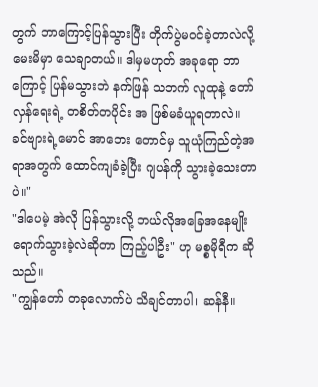တွက် ဘာကြောင့်ပြန်သွားပြီး တိုက်ပွဲမဝင်ခဲ့တာလဲလို့ မေးမိမှာ သေချာတယ်။ ဒါမှမဟုတ် အခုရော ဘာကြောင့် ပြန်မသွားဘဲ နက်ဖြန် သဘက် လူထုနဲ့ တော်လှန်ရေးရဲ့ တစိတ်တပိုင်း အ ဖြစ်မခံယူရတာလဲ။ ခင်ဗျားရဲ့မောင် အာဘေး တောင်မှ သူယုံကြည်တဲ့အရာအတွက် ထောင်ကျခံခဲ့ပြီး ဂျပန်ကို သွားခဲ့သေးတာပဲ။"
"ဒါပေမဲ့ အဲလို ပြန်သွားလို့ ဘယ်လိုအခြေအနေမျိုး ရောက်သွားခဲ့လဲဆိုတာ ကြည့်ပါဦး" ဟု မစ္စမိုရီက ဆိုသည်။
"ကျွန်တော် တခုလောက်ပဲ သိချင်တာပါ၊ ဆန်နီ။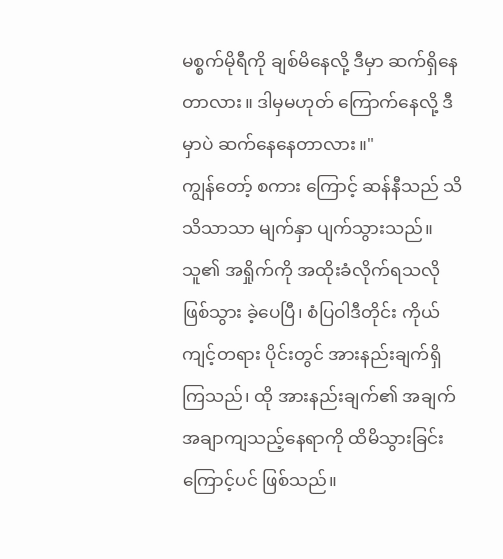မစ္စက်မိုရီကို ချစ်မိနေလို့ ဒီမှာ ဆက်ရှိနေတာလား။ ဒါမှမဟုတ် ကြောက်နေလို့ ဒီမှာပဲ ဆက်နေနေတာလား။"
ကျွန်တော့် စကား ကြောင့် ဆန်နီသည် သိသိသာသာ မျက်နှာ ပျက်သွားသည်။ သူ၏ အရှိုက်ကို အထိုးခံလိုက်ရသလို ဖြစ်သွား ခဲ့ပေပြီ၊ စံပြဝါဒီတိုင်း ကိုယ်ကျင့်တရား ပိုင်းတွင် အားနည်းချက်ရှိကြသည်၊ ထို အားနည်းချက်၏ အချက်အချာကျသည့်နေရာကို ထိမိသွားခြင်း ကြောင့်ပင် ဖြစ်သည်။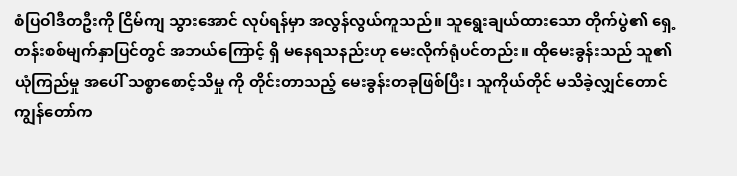စံပြဝါဒီတဦးကို ငြိမ်ကျ သွားအောင် လုပ်ရန်မှာ အလွန်လွယ်ကူသည်။ သူရွေးချယ်ထားသော တိုက်ပွဲ၏ ရှေ့တန်းစစ်မျက်နှာပြင်တွင် အဘယ်ကြောင့် ရှိ မနေရသနည်းဟု မေးလိုက်ရုံပင်တည်း။ ထိုမေးခွန်းသည် သူ၏ ယုံကြည်မှု အပေါ် သစ္စာစောင့်သိမှု ကို တိုင်းတာသည့် မေးခွန်းတခုဖြစ်ပြီး၊ သူကိုယ်တိုင် မသိခဲ့လျှင်တောင် ကျွန်တော်က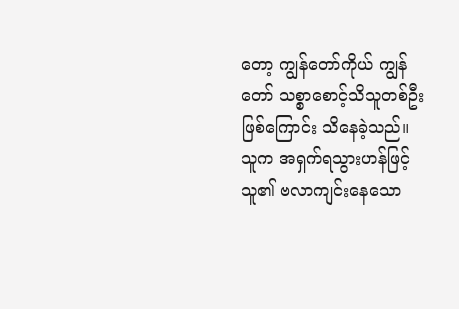တော့ ကျွန်တော်ကိုယ် ကျွန်တော် သစ္စာစောင့်သိသူတစ်ဦး ဖြစ်ကြောင်း သိနေခဲ့သည်။
သူက အရှက်ရသွားဟန်ဖြင့် သူ၏ ဗလာကျင်းနေသော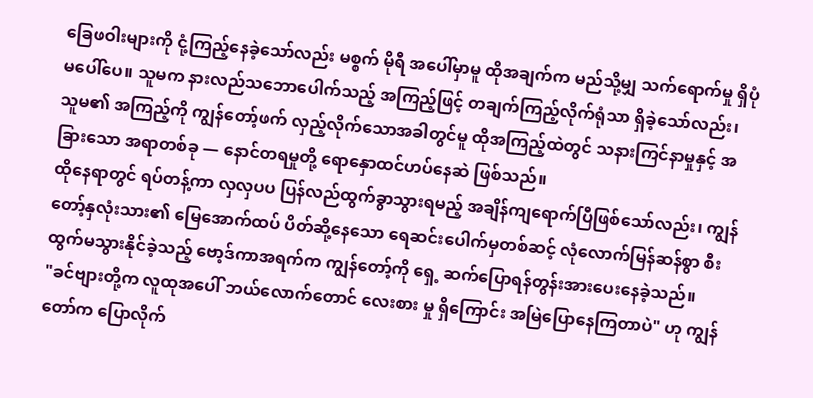ခြေဖဝါးများကို ငုံ့ကြည့်နေခဲ့သော်လည်း မစ္စက် မိုရီ အပေါ်မှာမူ ထိုအချက်က မည်သို့မျှ သက်ရောက်မှု ရှိပုံမပေါ်ပေ။ သူမက နားလည်သဘောပေါက်သည့် အကြည့်ဖြင့် တချက်ကြည့်လိုက်ရုံသာ ရှိခဲ့သော်လည်း၊ သူမ၏ အကြည့်ကို ကျွန်တော့်ဖက် လှည့်လိုက်သောအခါတွင်မူ ထိုအကြည့်ထဲတွင် သနားကြင်နာမှုနှင့် အခြားသော အရာတစ်ခု — နောင်တရမှုတို့ ရောနှောထင်ဟပ်နေဆဲ ဖြစ်သည်။
ထိုနေရာတွင် ရပ်တန့်ကာ လှလှပပ ပြန်လည်ထွက်ခွာသွားရမည့် အချိန်ကျရောက်ပြီဖြစ်သော်လည်း၊ ကျွန်တော့်နှလုံးသား၏ မြေအောက်ထပ် ပိတ်ဆို့နေသော ရေဆင်းပေါက်မှတစ်ဆင့် လုံလောက်မြန်ဆန်စွာ စီးထွက်မသွားနိုင်ခဲ့သည့် ဗော့ဒ်ကာအရက်က ကျွန်တော့်ကို ရှေ့ ဆက်ပြောရန်တွန်းအားပေးနေခဲ့သည်။
"ခင်ဗျားတို့က လူထုအပေါ် ဘယ်လောက်တောင် လေးစား မှု ရှိကြောင်း အမြဲပြောနေကြတာပဲ" ဟု ကျွန်တော်က ပြောလိုက်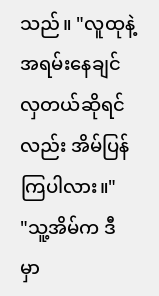သည်။ "လူထုနဲ့ အရမ်းနေချင်လှတယ်ဆိုရင်လည်း အိမ်ပြန်ကြပါလား။"
"သူ့အိမ်က ဒီမှာ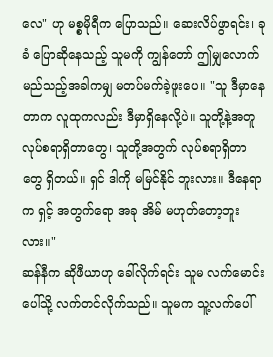လေ" ဟု မစ္စမိုရီက ပြောသည်။ ဆေးလိပ်ဖွာရင်း၊ ခုခံ ပြောဆိုနေသည့် သူမကို ကျွန်တော် ဤမျှလောက် မည်သည့်အခါကမျှ မတပ်မက်ခဲ့ဖူးပေ။ "သူ ဒီမှာနေတာက လူထုကလည်း ဒီမှာရှိနေလို့ပဲ။ သူတို့နဲ့အတူ လုပ်စရာရှိတာတွေ၊ သူတို့အတွက် လုပ်စရာရှိတာတွေ ရှိတယ်။ ရှင် ဒါကို မမြင်နိုင် ဘူးလား။ ဒီနေရာက ရှင့် အတွက်ရော အခု အိမ် မဟုတ်တော့ဘူးလား။"
ဆန်နီက ဆိုဖီယာဟု ခေါ်လိုက်ရင်း သူမ လက်မောင်းပေါ်သို့ လက်တင်လိုက်သည်။ သူမက သူ့လက်ပေါ်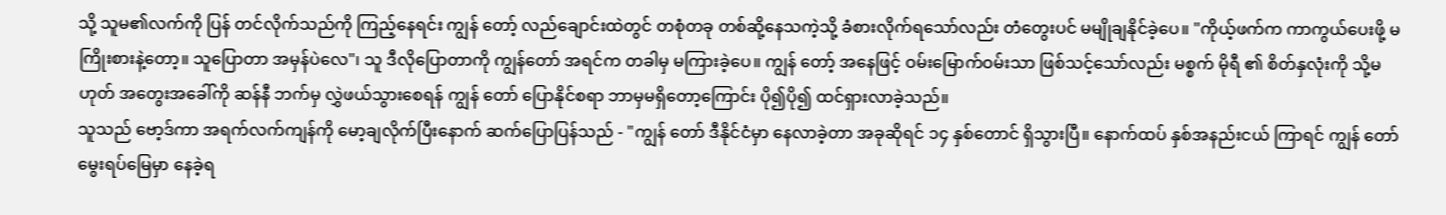သို့ သူမ၏လက်ကို ပြန် တင်လိုက်သည်ကို ကြည့်နေရင်း ကျွန် တော့် လည်ချောင်းထဲတွင် တစုံတခု တစ်ဆို့နေသကဲ့သို့ ခံစားလိုက်ရသော်လည်း တံတွေးပင် မမျိုချနိုင်ခဲ့ပေ။ "ကိုယ့်ဖက်က ကာကွယ်ပေးဖို့ မကြိုးစားနဲ့တော့။ သူပြောတာ အမှန်ပဲလေ"၊ သူ ဒီလိုပြောတာကို ကျွန်တော် အရင်က တခါမှ မကြားခဲ့ပေ။ ကျွန် တော့် အနေဖြင့် ဝမ်းမြောက်ဝမ်းသာ ဖြစ်သင့်သော်လည်း မစ္စက် မိုရီ ၏ စိတ်နှလုံးကို သို့မဟုတ် အတွေးအခေါ်ကို ဆန်နီ ဘက်မှ လွှဲဖယ်သွားစေရန် ကျွန် တော် ပြောနိုင်စရာ ဘာမှမရှိတော့ကြောင်း ပို၍ပို၍ ထင်ရှားလာခဲ့သည်။
သူသည် ဗော့ဒ်ကာ အရက်လက်ကျန်ကို မော့ချလိုက်ပြီးနောက် ဆက်ပြောပြန်သည် - "ကျွန် တော် ဒီနိုင်ငံမှာ နေလာခဲ့တာ အခုဆိုရင် ၁၄ နှစ်တောင် ရှိသွားပြီ။ နောက်ထပ် နှစ်အနည်းငယ် ကြာရင် ကျွန် တော် မွေးရပ်မြေမှာ နေခဲ့ရ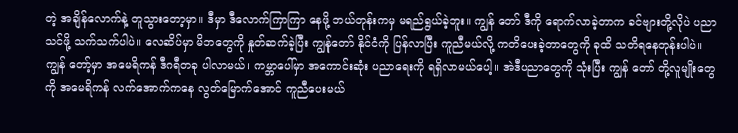တဲ့ အချိန်လောက်နဲ့ တူသွားတော့မှာ။ ဒီမှာ ဒီလောက်ကြာကြာ နေဖို့ ဘယ်တုန်းကမှ မရည်ရွယ်ခဲ့ဘူး။ ကျွန် တော် ဒီကို ရောက်လာခဲ့တာက ခင်ဗျားတို့လိုပဲ ပညာသင်ဖို့ သက်သက်ပါပဲ။ လေဆိပ်မှာ မိဘတွေကို နှုတ်ဆက်ခဲ့ပြီး ကျွန်ုတော် နိုင်ငံကို ပြန်လာပြီး ကူညီမယ်လို့ ကတိပေးခဲ့တာတွေကို ခုထိ သတိရနေတုန်းပါပဲ။ ကျွန် တော့်မှာ အမေရိကန် ဒီဂရီတခု ပါလာမယ်၊ ကမ္ဘာပေါ်မှာ အကောင်းဆုံး ပညာရေးကို ရရှိလာမယ်ပေါ့။ အဲဒီပညာတွေကို သုံးပြီး ကျွန် တော် တို့လူမျိုးတွေကို အမေရိကန် လက်အောက်ကနေ လွတ်မြောက်အောင် ကူညီပေးမယ်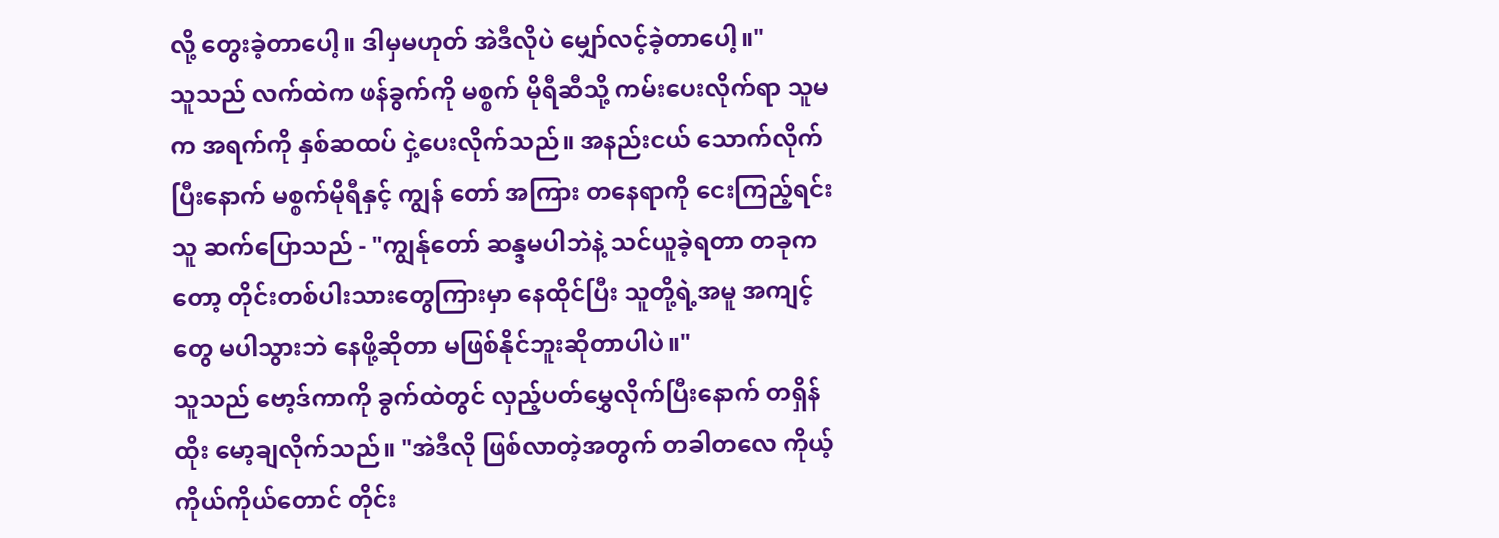လို့ တွေးခဲ့တာပေါ့။ ဒါမှမဟုတ် အဲဒီလိုပဲ မျှော်လင့်ခဲ့တာပေါ့။"
သူသည် လက်ထဲက ဖန်ခွက်ကို မစ္စက် မိုရီဆီသို့ ကမ်းပေးလိုက်ရာ သူမက အရက်ကို နှစ်ဆထပ် ငှဲ့ပေးလိုက်သည်။ အနည်းငယ် သောက်လိုက်ပြီးနောက် မစ္စက်မိုရီနှင့် ကျွန် တော် အကြား တနေရာကို ငေးကြည့်ရင်း သူ ဆက်ပြောသည် - "ကျွန်ုတော် ဆန္ဒမပါဘဲနဲ့ သင်ယူခဲ့ရတာ တခုကတော့ တိုင်းတစ်ပါးသားတွေကြားမှာ နေထိုင်ပြီး သူတို့ရဲ့အမူ အကျင့်တွေ မပါသွားဘဲ နေဖို့ဆိုတာ မဖြစ်နိုင်ဘူးဆိုတာပါပဲ။"
သူသည် ဗော့ဒ်ကာကို ခွက်ထဲတွင် လှည့်ပတ်မွှေလိုက်ပြီးနောက် တရှိန်ထိုး မော့ချလိုက်သည်။ "အဲဒီလို ဖြစ်လာတဲ့အတွက် တခါတလေ ကိုယ့်ကိုယ်ကိုယ်တောင် တိုင်း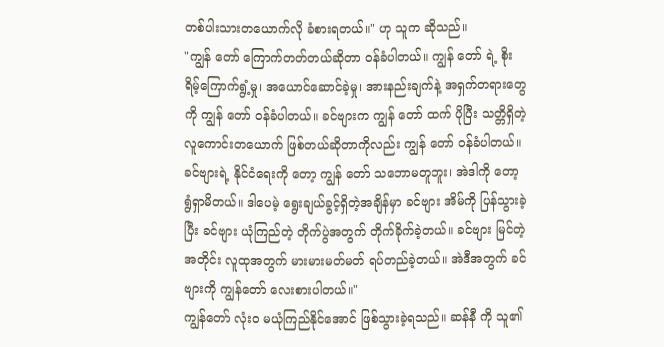တစ်ပါးသားတယောက်လို ခံစားရတယ်။" ဟု သူက ဆိုသည်။
"ကျွန် တော် ကြောက်တတ်တယ်ဆိုတာ ဝန်ခံပါတယ်။ ကျွန် တော် ရဲ့ စိုးရိမ့်ကြောက်ရွံ့မှု၊ အယောင်ဆောင်ခဲ့မှု၊ အားနည်းချက်နဲ့ အရှက်တရားတွေကို ကျွန် တော် ဝန်ခံပါတယ်။ ခင်ဗျားက ကျွန် တော် ထက် ပိုပြီး သတ္တိရှိတဲ့ လူကောင်းတယောက် ဖြစ်တယ်ဆိုတာကိုလည်း ကျွန် တော် ဝန်ခံပါတယ်။ ခင်ဗျားရဲ့ နိုင်ငံရေးကို တော့ ကျွန် တော် သဘောမတူဘူး၊ အဲဒါကို တော့ ရွံရှာမိတယ်။ ဒါပေမဲ့ ရွေးချယ်ခွင့်ရှိတဲ့အချိန်မှာ ခင်ဗျား အိမ်ကို ပြန်သွားခဲ့ပြီး ခင်ဗျား ယုံကြည်တဲ့ တိုက်ပွဲအတွက် တိုက်ခိုက်ခဲ့တယ်။ ခင်ဗျား မြင်တဲ့အတိုင်း လူထုအတွက် မားမားမတ်မတ် ရပ်တည်ခဲ့တယ်။ အဲဒီအတွက် ခင်ဗျားကို ကျွန်တော် လေးစားပါတယ်။"
ကျွန်တော် လုံးဝ မယုံကြည်နိုင်အောင် ဖြစ်သွားခဲ့ရသည်။ ဆန်နီ ကို သူ၏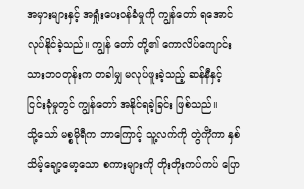အမှားများနှင့် အရှုံးပေးဝန်ခံမှုကို ကျွန်တော် ရအောင် လုပ်နိုင်ခဲ့သည်။ ကျွန် တော် တို့၏ ကောလိပ်ကျောင်းသားဘဝတုန်းက တခါမျှ မလုပ်ဖူးခဲ့သည့် ဆန်နီနှင့် ငြင်းခုံမှုတွင် ကျွန်တော် အနိုင်ရခဲ့ခြင်း ဖြစ်သည်။
သို့သော် မစ္စမိုရီက ဘာကြောင့် သူ့လက်ကို တွဲကိုံကာ နှစ်သိမ့်ချော့မော့သော စကားများကို တိုးတိုးကပ်ကပ် ပြော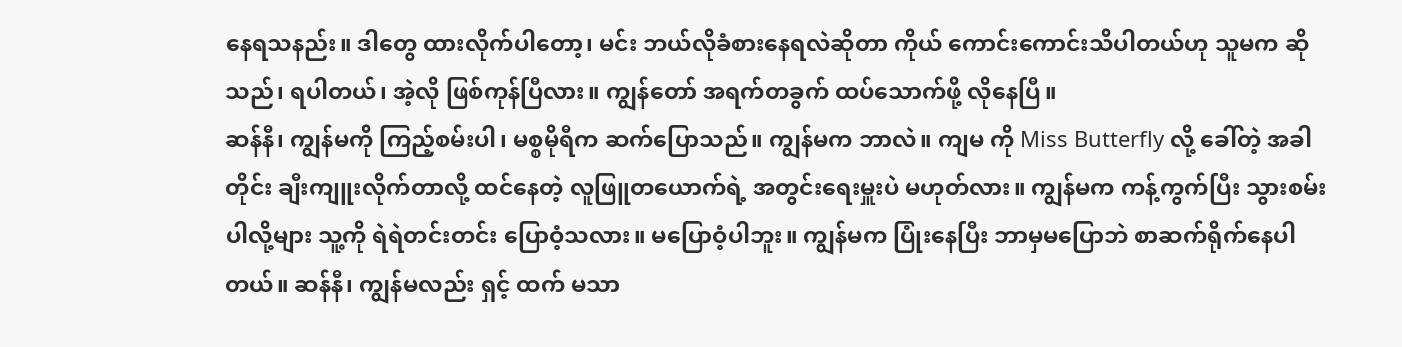နေရသနည်း။ ဒါတွေ ထားလိုက်ပါတော့၊ မင်း ဘယ်လိုခံစားနေရလဲဆိုတာ ကိုယ် ကောင်းကောင်းသိပါတယ်ဟု သူမက ဆိုသည်၊ ရပါတယ်၊ အဲ့လို ဖြစ်ကုန်ပြီလား။ ကျွန်တော် အရက်တခွက် ထပ်သောက်ဖို့ လိုနေပြီ။
ဆန်နီ၊ ကျွန်မကို ကြည့်စမ်းပါ၊ မစ္စမိုရီက ဆက်ပြောသည်။ ကျွန်မက ဘာလဲ။ ကျမ ကို Miss Butterfly လို့ ခေါ်တဲ့ အခါတိုင်း ချီးကျူးလိုက်တာလို့ ထင်နေတဲ့ လူဖြူတယောက်ရဲ့ အတွင်းရေးမှူးပဲ မဟုတ်လား။ ကျွန်မက ကန့်ကွက်ပြီး သွားစမ်းပါလို့များ သူ့ကို ရဲရဲတင်းတင်း ပြောဝံ့သလား။ မပြောဝံ့ပါဘူး။ ကျွန်မက ပြုံးနေပြီး ဘာမှမပြောဘဲ စာဆက်ရိုက်နေပါတယ်။ ဆန်နီ၊ ကျွန်မလည်း ရှင့် ထက် မသာ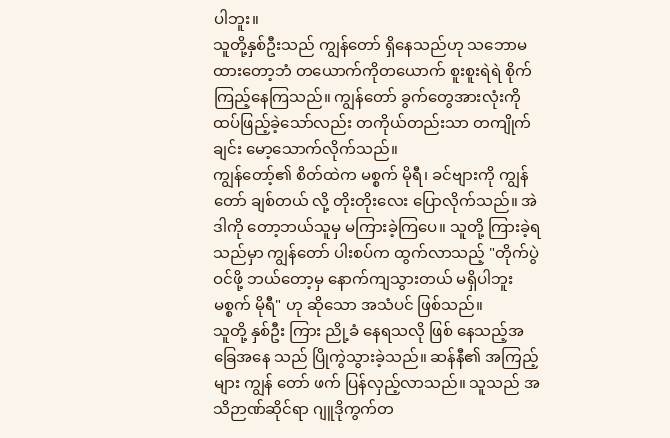ပါဘူး။
သူတို့နှစ်ဦးသည် ကျွန်တော် ရှိနေသည်ဟု သဘောမထားတော့ဘံ တယောက်ကိုတယောက် စူးစူးရဲရဲ စိုက်ကြည့်နေကြသည်။ ကျွန်တော် ခွက်တွေအားလုံးကို ထပ်ဖြည့်ခဲ့သော်လည်း တကိုယ်တည်းသာ တကျိုက်ချင်း မော့သောက်လိုက်သည်။
ကျွန်တော့်၏ စိတ်ထဲက မစ္စက် မိုရီ၊ ခင်ဗျားကို ကျွန်တော် ချစ်တယ် လို့ တိုးတိုးလေး ပြောလိုက်သည်။ အဲဒါကို တော့ဘယ်သူမှ မကြားခဲ့ကြပေ။ သူတို့ ကြားခဲ့ရသည်မှာ ကျွန်တော် ပါးစပ်က ထွက်လာသည့် "တိုက်ပွဲဝင်ဖို့ ဘယ်တော့မှ နောက်ကျသွားတယ် မရှိပါဘူး မစ္စက် မိုရီ" ဟု ဆိုသော အသံပင် ဖြစ်သည်။
သူတို့ နှစ်ဦး ကြား ညို့ခံ နေရသလို ဖြစ် နေသည့်အခြေအနေ သည် ပြိုကွဲသွားခဲ့သည်။ ဆန်နီ၏ အကြည့်များ ကျွန် တော် ဖက် ပြန်လှည့်လာသည်။ သူသည် အသိဉာဏ်ဆိုင်ရာ ဂျူဒိုကွက်တ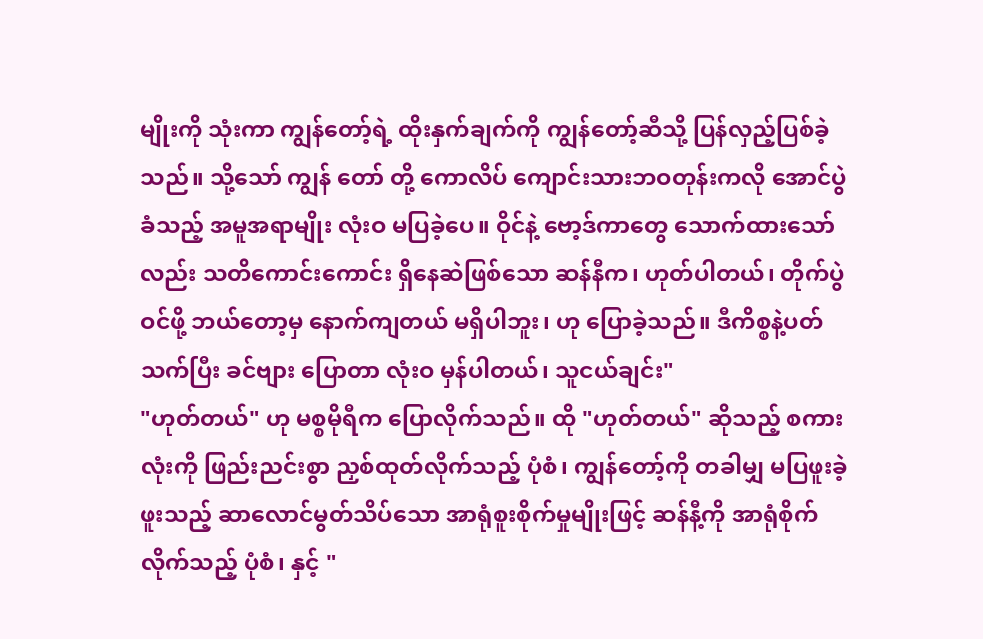မျိုးကို သုံးကာ ကျွန်တော့်ရဲ့ ထိုးနှက်ချက်ကို ကျွန်တော့်ဆီသို့ ပြန်လှည့်ပြစ်ခဲ့သည်။ သို့သော် ကျွန် တော် တို့ ကောလိပ် ကျောင်းသားဘဝတုန်းကလို အောင်ပွဲခံသည့် အမူအရာမျိုး လုံးဝ မပြခဲ့ပေ။ ဝိုင်နဲ့ ဗော့ဒ်ကာတွေ သောက်ထားသော်လည်း သတိကောင်းကောင်း ရှိနေဆဲဖြစ်သော ဆန်နီက၊ ဟုတ်ပါတယ်၊ တိုက်ပွဲဝင်ဖို့ ဘယ်တော့မှ နောက်ကျတယ် မရှိပါဘူး၊ ဟု ပြောခဲ့သည်။ ဒီကိစ္စနဲ့ပတ်သက်ပြီး ခင်ဗျား ပြောတာ လုံးဝ မှန်ပါတယ်၊ သူငယ်ချင်း"
"ဟုတ်တယ်" ဟု မစ္စမိုရီက ပြောလိုက်သည်။ ထို "ဟုတ်တယ်" ဆိုသည့် စကားလုံးကို ဖြည်းညင်းစွာ ညှစ်ထုတ်လိုက်သည့် ပုံစံ၊ ကျွန်တော့်ကို တခါမျှ မပြဖူးခဲ့ဖူးသည့် ဆာလောင်မွတ်သိပ်သော အာရုံစူးစိုက်မှုမျိုးဖြင့် ဆန်နီ့ကို အာရုံစိုက်လိုက်သည့် ပုံစံ၊ နှင့် "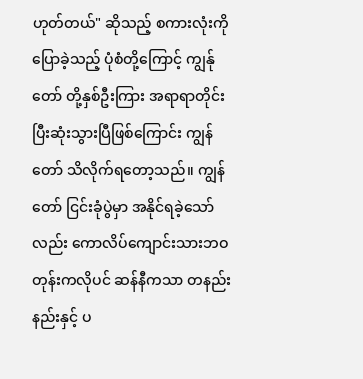ဟုတ်တယ်" ဆိုသည့် စကားလုံးကို ပြောခဲ့သည့် ပုံစံတို့ကြောင့် ကျွန်ု တော် တို့နှစ်ဦးကြား အရာရာတိုင်း ပြီးဆုံးသွားပြီဖြစ်ကြောင်း ကျွန်တော် သိလိုက်ရတော့သည်။ ကျွန်တော် ငြင်းခုံပွဲမှာ အနိုင်ရခဲ့သော်လည်း ကောလိပ်ကျောင်းသားဘဝတုန်းကလိုပင် ဆန်နီကသာ တနည်းနည်းနှင့် ပ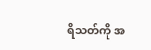ရိသတ်ကို အ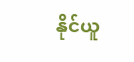နိုင်ယူ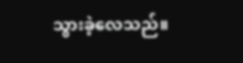သွားခဲ့လေသည်။